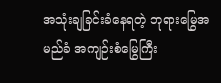အသုံးချခြင်းခံနေရတဲ့ ဘုရားမြွေအမည်ခံ အကျဉ်းစံမြွေကြီး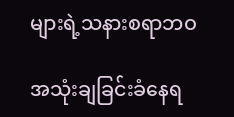များရဲ့သနားစရာဘဝ

အသုံးချခြင်းခံနေရ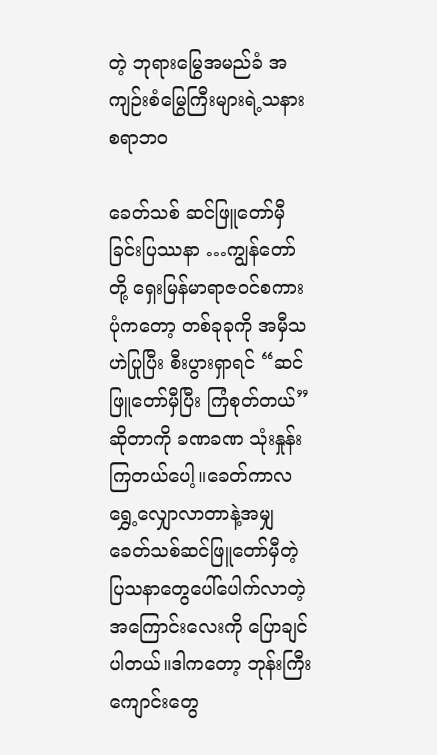တဲ့ ဘုရားမြွေအမည်ခံ အကျဉ်းစံမြွေကြီးများရဲ့သနားစရာဘဝ

ခေတ်သစ် ဆင်ဖြူတော်မှီခြင်းပြဿနာ …ကျွန်တော်တို့ ရှေးမြန်မာရာဇဝင်စကားပုံကတော့ တစ်ခုခုကို အမှီသဟဲပြုပြီး စီးပွားရှာရင် “ဆင်ဖြူတော်မှီပြီး ကြံစုတ်တယ်” ဆိုတာကို ခဏခဏ သုံးနှုန်းကြတယ်ပေါ့။ခေတ်ကာလ ရွှေ့လျှောလာတာနဲ့အမျှ ခေတ်သစ်ဆင်ဖြူတော်မှီတဲ့ ပြသနာတွေပေါ်ပေါက်လာတဲ့ အကြောင်းလေးကို ပြောချင်ပါတယ်။ဒါကတော့ ဘုန်းကြီးကျောင်းတွေ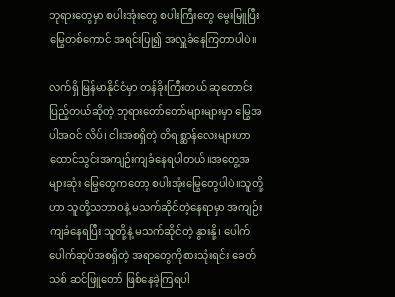ဘုရားတွေမှာ စပါးအုံးတွေ စပါးကြီးတွေ မွေးမြူပြီး မြွေတစ်ကောင် အရင်းပြု၍ အလှူခံနေကြတာပါပဲ။

လက်ရှိ မြန်မာနိုင်ငံမှာ တန်ခိုးကြီးတယ် ဆုတောင်းပြည့်တယ်ဆိုတဲ့ ဘုရားတော်တော်များများမှာ မြွေအပါအဝင် လိပ်၊ ငါးအစရှိတဲ့ တိရစ္ဆာန်လေးများဟာ ထောင်သွင်းအကျဉ်းကျခံနေရပါတယ်။အတွေ့အများဆုံး မြွေတွေကတော့ စပါးအုံးမြွေတွေပါပဲ။သူတို့ဟာ သူတို့သဘာဝနဲ့ မသက်ဆိုင်တဲ့နေရာမှာ အကျဉ်းကျခံနေရပြီး သူတို့နဲ့ မသက်ဆိုင်တဲ့ နွားနို့၊ ပေါက်ပေါက်ဆုပ်အစရှိတဲ့ အရာတွေကိုစားသုံးရင်း ခေတ်သစ် ဆင်ဖြူတော် ဖြစ်နေခဲ့ကြရပါ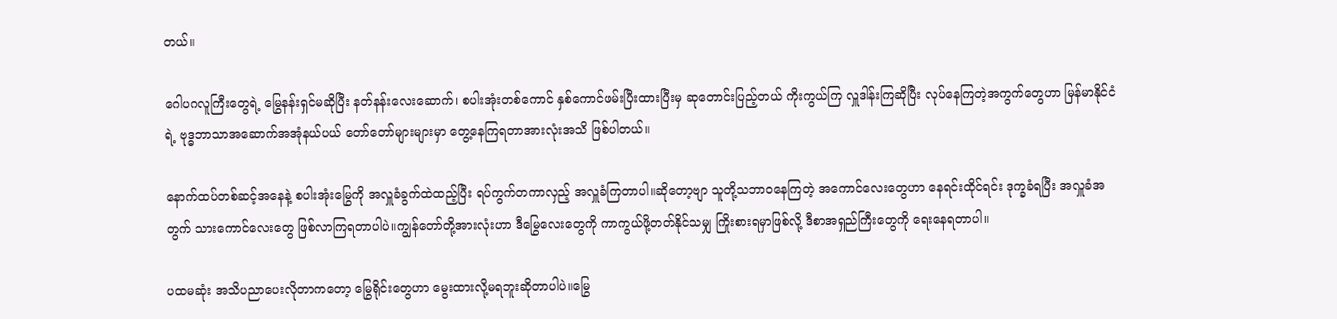တယ်။

ဂေါပဂလူကြီးတွေရဲ့ မြွေနန်းရှင်မဆိုပြီး နတ်နန်းလေးဆောက်၊ စပါးအုံးတစ်ကောင် နှစ်ကောင်ဖမ်းပြီးထားပြီးမှ ဆုတောင်းပြည့်တယ် ကိုးကွယ်ကြ လှူဒါန်းကြဆိုပြီး လုပ်နေကြတဲ့အကွက်တွေဟာ မြန်မာနိုင်ငံရဲ့ ဗုဒ္ဓဘာသာအဆောက်အအုံနယ်ပယ် တော်တော်များများမှာ တွေ့နေကြရတာအားလုံးအသိ ဖြစ်ပါတယ်။

နောက်ထပ်တစ်ဆင့်အနေနဲ့ စပါးအုံးမြွေကို အလှူခံခွက်ထဲထည့်ပြီး ရပ်ကွက်တကာလှည့် အလှူခံကြတာပါ။ဆိုတော့ဗျာ သူတို့သဘာဝနေကြတဲ့ အကောင်လေးတွေဟာ နေရင်းထိုင်ရင်း ဒုက္ခခံရပြီး အလှူခံအတွက် သားကောင်လေးတွေ ဖြစ်လာကြရတာပါပဲ။ကျွန်တော်တို့အားလုံးဟာ ဒီမြွေလေးတွေကို ကာကွယ်ဖို့တတ်နိုင်သမျှ ကြိုးစားရမှာဖြစ်လို့ ဒီစာအရှည်ကြီးတွေကို ရေးနေရတာပါ။

ပထမဆုံး အသိပညာပေးလိုတာကတော့ မြွေရိုင်းတွေဟာ မွေးထားလို့မရဘူးဆိုတာပါပဲ။မြွေ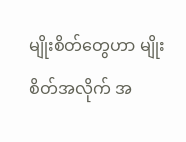မျိုးစိတ်တွေဟာ မျိုးစိတ်အလိုက် အ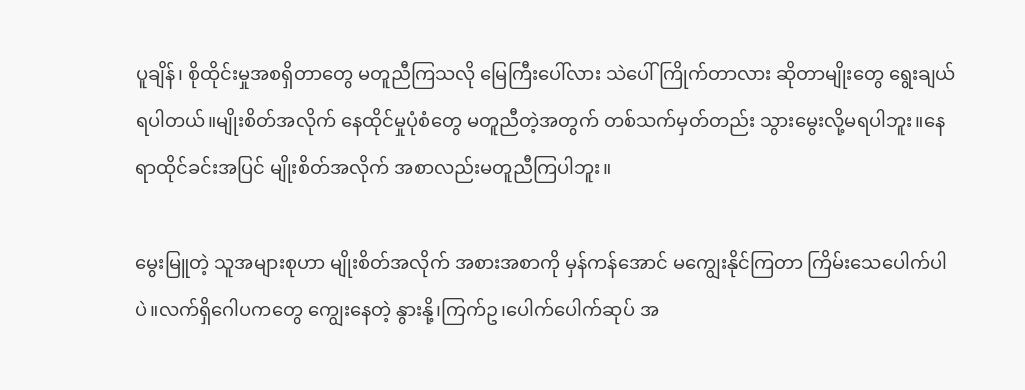ပူချိန်၊ စိုထိုင်းမှုအစရှိတာတွေ မတူညီကြသလို မြေကြီးပေါ်လား သဲပေါ်ကြိုက်တာလား ဆိုတာမျိုးတွေ ရွေးချယ်ရပါတယ်။မျိုးစိတ်အလိုက် နေထိုင်မှုပုံစံတွေ မတူညီတဲ့အတွက် တစ်သက်မှတ်တည်း သွားမွေးလို့မရပါဘူး။နေရာထိုင်ခင်းအပြင် မျိုးစိတ်အလိုက် အစာလည်းမတူညီကြပါဘူး။

မွေးမြူတဲ့ သူအများစုဟာ မျိုးစိတ်အလိုက် အစားအစာကို မှန်ကန်အောင် မကျွေးနိုင်ကြတာ ကြိမ်းသေပေါက်ပါပဲ။လက်ရှိဂေါပကတွေ ကျွေးနေတဲ့ နွားနို့၊ကြက်ဥ၊ပေါက်ပေါက်ဆုပ် အ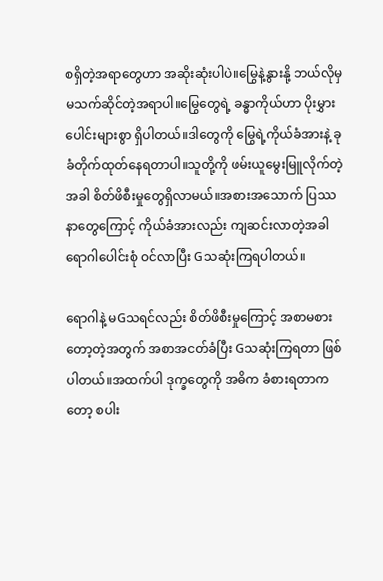စရှိတဲ့အရာတွေဟာ အဆိုးဆုံးပါပဲ။မြွေနဲ့နွားနို့ ဘယ်လိုမှ မသက်ဆိုင်တဲ့အရာပါ။မြွေတွေရဲ့ ခန္ဓာကိုယ်ဟာ ပိုးမွှားပေါင်းများစွာ ရှိပါတယ်။ဒါတွေကို မြွေရဲ့ကိုယ်ခံအားနဲ့ ခုခံတိုက်ထုတ်နေရတာပါ။သူတို့ကို ဖမ်းယူမွေးမြူလိုက်တဲ့အခါ စိတ်ဖိစီးမှုတွေရှိလာမယ်။အစားအသောက် ပြဿနာတွေကြောင့် ကိုယ်ခံအားလည်း ကျဆင်းလာတဲ့အခါ ရောဂါပေါင်းစုံ ဝင်လာပြီး Gသဆုံးကြရပါတယ်။

ရောဂါနဲ့ မGသရင်လည်း စိတ်ဖိစီးမှုကြောင့် အစာမစားတော့တဲ့အတွက် အစာအငတ်ခံပြီး Gသဆုံးကြရတာ ဖြစ်ပါတယ်။အထက်ပါ ဒုက္ခတွေကို အဓိက ခံစားရတာကတော့ စပါး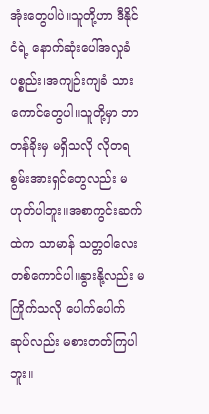အုံးတွေပါပဲ။သူတို့ဟာ ဒီနိုင်ငံရဲ့ နောက်ဆုံးပေါ်အလှုခံပစ္စည်း၊အကျဉ်းကျခံ သားကောင်တွေပါ။သူတို့မှာ ဘာတန်ခိုးမှ မရှိသလို လိုတရစွမ်းအားရှင်တွေလည်း မဟုတ်ပါဘူး။အစာကွင်းဆက်ထဲက သာမာန် သတ္တဝါလေးတစ်ကောင်ပါ။နွားနို့လည်း မကြိုက်သလို ပေါက်ပေါက်ဆုပ်လည်း မစားတတ်ကြပါဘူး။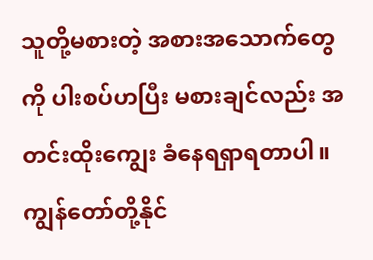သူတို့မစားတဲ့ အစားအသောက်တွေကို ပါးစပ်ဟပြီး မစားချင်လည်း အတင်းထိုးကျွေး ခံနေရရှာရတာပါ။ကျွန်တော်တို့နိုင်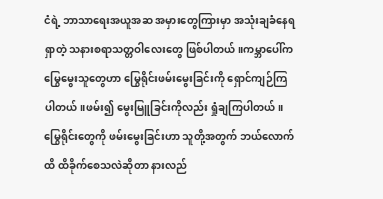ငံရဲ့ ဘာသာရေးအယူအဆ အမှားတွေကြားမှာ အသုံးချခံနေရရှာတဲ့ သနားစရာသတ္တဝါလေးတွေ ဖြစ်ပါတယ်။ကမ္ဘာပေါ်က မြွေမွေးသူတွေဟာ မြွေရိုင်းဖမ်းမွေးခြင်းကို ရှောင်ကျဉ်ကြပါတယ်။ဖမ်း၍ မွေးမြူခြင်းကိုလည်း ရှုံချကြပါတယ်။မြွေရိုင်းတွေကို ဖမ်းမွေးခြင်းဟာ သူတို့အတွက် ဘယ်လောက်ထိ ထိခိုက်စေသလဲဆိုတာ နားလည်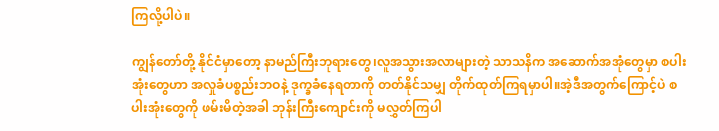ကြလို့ပါပဲ။

ကျွန်တော်တို့ နိုင်ငံမှာတော့ နာမည်ကြီးဘုရားတွေ၊လူအသွားအလာများတဲ့ သာသနိက အဆောက်အအုံတွေမှာ စပါးအုံးတွေဟာ အလှုခံပစ္စည်းဘဝနဲ့ ဒုက္ခခံနေရတာကို တတ်နိုင်သမျှ တိုက်ထုတ်ကြရမှာပါ။အဲ့ဒီအတွက်ကြောင့်ပဲ စပါးအုံးတွေကို ဖမ်းမိတဲ့အခါ ဘုန်းကြီးကျောင်းကို မလွှတ်ကြပါ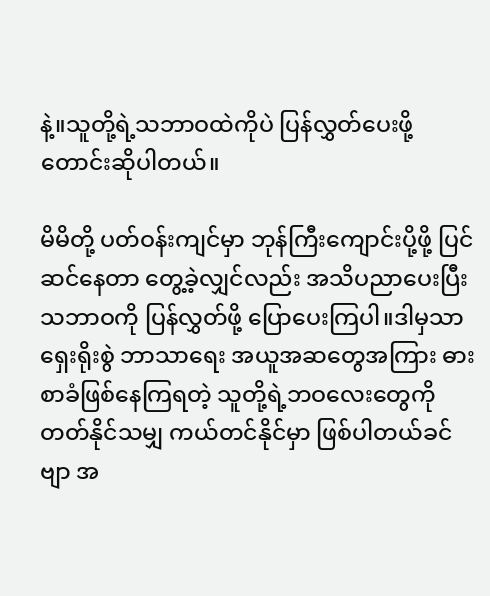နဲ့။သူတို့ရဲ့သဘာဝထဲကိုပဲ ပြန်လွှတ်ပေးဖို့ တောင်းဆိုပါတယ်။

မိမိတို့ ပတ်ဝန်းကျင်မှာ ဘုန်ကြီးကျောင်းပို့ဖို့ ပြင်ဆင်နေတာ တွေ့ခဲ့လျှင်လည်း အသိပညာပေးပြီး သဘာဝကို ပြန်လွှတ်ဖို့ ပြောပေးကြပါ။ဒါမှသာ ရှေးရိုးစွဲ ဘာသာရေး အယူအဆတွေအကြား ဓားစာခံဖြစ်နေကြရတဲ့ သူတို့ရဲ့ဘဝလေးတွေကို တတ်နိုင်သမျှ ကယ်တင်နိုင်မှာ ဖြစ်ပါတယ်ခင်ဗျာ အ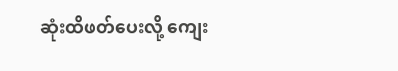ဆုံးထိဖတ်ပေးလို့ ကျေး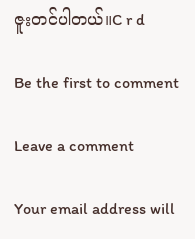ဇူးတင်ပါတယ်။C r d

Be the first to comment

Leave a comment

Your email address will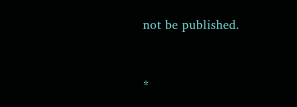not be published.


*